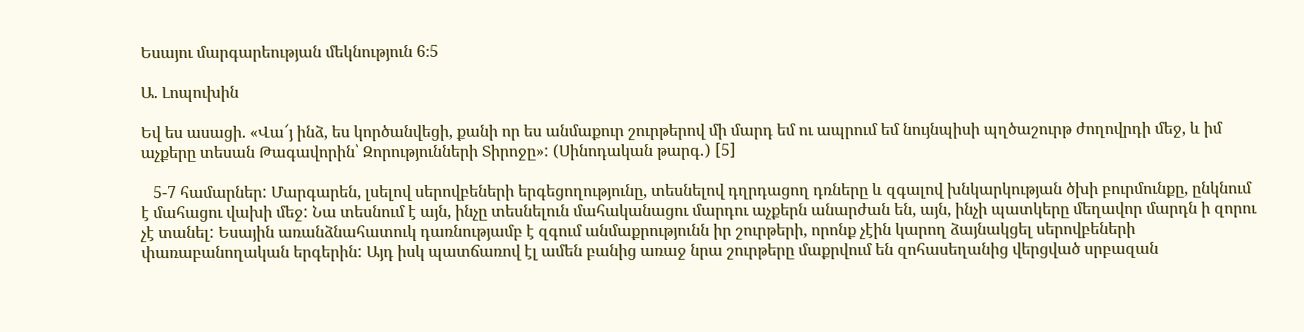Եսայու մարգարեության մեկնություն 6։5

Ա. Լոպուխին

Եվ ես ասացի. «Վա՜յ ինձ, ես կործանվեցի, քանի որ ես անմաքուր շուրթերով մի մարդ եմ ու ապրում եմ նույնպիսի պղծաշուրթ ժողովրդի մեջ, և իմ աչքերը տեսան Թագավորին՝ Զորությունների Տիրոջը»: (Սինոդական թարգ․) [5]

   5-7 համարներ: Մարգարեն, լսելով սերովբեների երգեցողությունը, տեսնելով դղրդացող դռները և զգալով խնկարկության ծխի բուրմունքը, ընկնում է մահացու վախի մեջ: Նա տեսնում է այն, ինչը տեսնելուն մահականացու մարդու աչքերն անարժան են, այն, ինչի պատկերը մեղավոր մարդն ի զորու չէ տանել: Եսային առանձնահատուկ դառնությամբ է զգում անմաքրությունն իր շուրթերի, որոնք չէին կարող ձայնակցել սերովբեների փառաբանողական երգերին: Այդ իսկ պատճառով էլ ամեն բանից առաջ նրա շուրթերը մաքրվում են զոհասեղանից վերցված սրբազան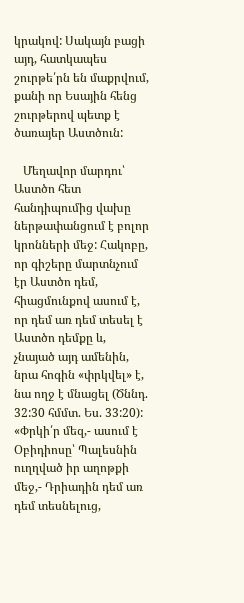կրակով: Սակայն բացի այդ, հատկապես շուրթե՛րն են մաքրվում, քանի որ Եսային հենց շուրթերով պետք է ծառայեր Աստծուն:

   Մեղավոր մարդու՝ Աստծո հետ հանդիպումից վախը ներթափանցում է բոլոր կրոնների մեջ: Հակոբը, որ գիշերը մարտնչում էր Աստծո դեմ, հիացմունքով ասում է, որ դեմ առ դեմ տեսել է Աստծո դեմքը և, չնայած այդ ամենին, նրա հոգին «փրկվել» է, նա ողջ է մնացել (Ծննդ. 32:30 հմմտ. Ես. 33:20): «Փրկի՛ր մեզ,- ասում է Օբիդիոսը՝ Պալեսնին ուղղված իր աղոթքի մեջ,- Դրիադին դեմ առ դեմ տեսնելուց,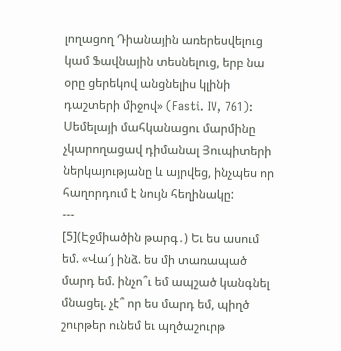լողացող Դիանային առերեսվելուց կամ Ֆավնային տեսնելուց, երբ նա օրը ցերեկով անցնելիս կլինի դաշտերի միջով» (Fasti. IV, 761): Սեմելայի մահկանացու մարմինը չկարողացավ դիմանալ Յուպիտերի ներկայությանը և այրվեց, ինչպես որ հաղորդում է նույն հեղինակը:
---
[5](Էջմիածին թարգ․) Եւ ես ասում եմ. «Վա՜յ ինձ. ես մի տառապած մարդ եմ. ինչո՞ւ եմ ապշած կանգնել մնացել. չէ՞ որ ես մարդ եմ, պիղծ շուրթեր ունեմ եւ պղծաշուրթ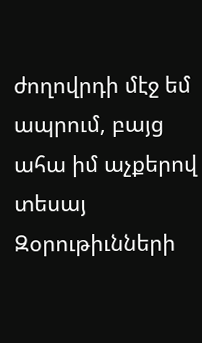ժողովրդի մէջ եմ ապրում, բայց ահա իմ աչքերով տեսայ Զօրութիւնների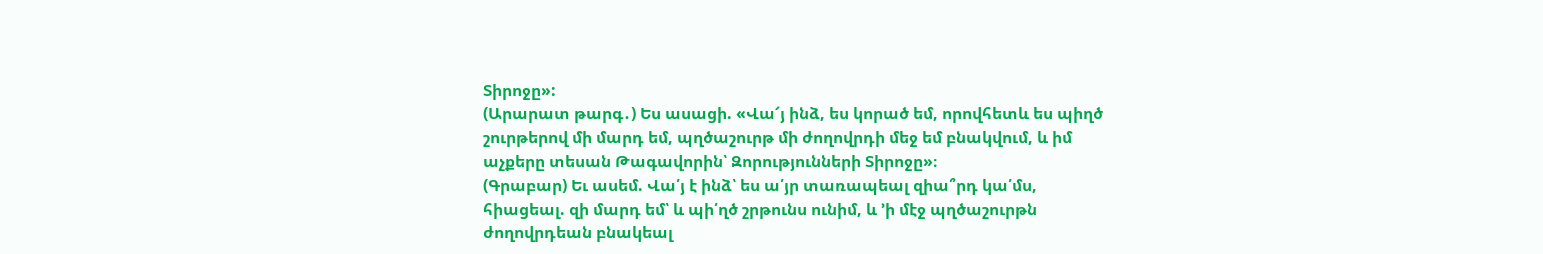Տիրոջը»:
(Արարատ թարգ․) Ես ասացի. «Վա՜յ ինձ, ես կորած եմ, որովհետև ես պիղծ շուրթերով մի մարդ եմ, պղծաշուրթ մի ժողովրդի մեջ եմ բնակվում, և իմ աչքերը տեսան Թագավորին՝ Զորությունների Տիրոջը»։
(Գրաբար) Եւ ասեմ. Վա՛յ է ինձ՝ ես ա՛յր տառապեալ զիա՞րդ կա՛մս, հիացեալ. զի մարդ եմ՝ և պի՛ղծ շրթունս ունիմ, և ՚ի մէջ պղծաշուրթն ժողովրդեան բնակեալ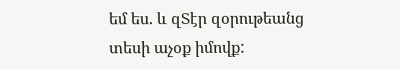եմ ես. և զՏէր զօրութեանց տեսի աչօք իմովք: